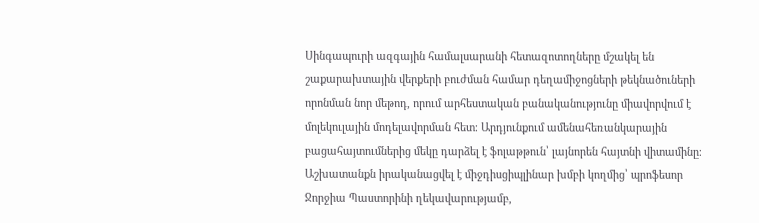Սինգապուրի ազգային համալսարանի հետազոտողները մշակել են շաքարախտային վերքերի բուժման համար դեղամիջոցների թեկնածուների որոնման նոր մեթոդ, որում արհեստական բանականությունը միավորվում է մոլեկուլային մոդելավորման հետ։ Արդյունքում ամենահեռանկարային բացահայտումներից մեկը դարձել է ֆոլաթթուն՝ լայնորեն հայտնի վիտամինը։
Աշխատանքն իրականացվել է միջդիսցիպլինար խմբի կողմից՝ պրոֆեսոր Ջորջիա Պաստորինի ղեկավարությամբ,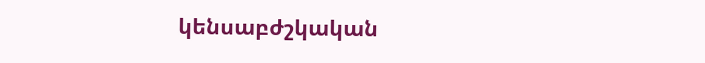կենսաբժշկական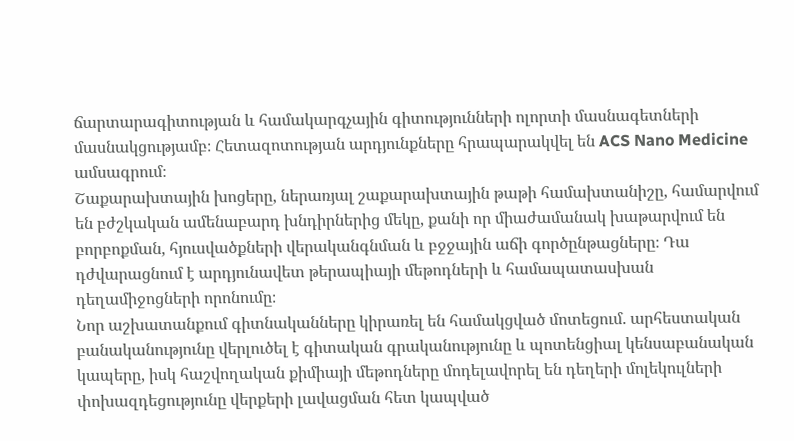ճարտարագիտության և համակարգչային գիտությունների ոլորտի մասնագետների մասնակցությամբ։ Հետազոտության արդյունքները հրապարակվել են ACS Nano Medicine ամսագրում։
Շաքարախտային խոցերը, ներառյալ շաքարախտային թաթի համախտանիշը, համարվում են բժշկական ամենաբարդ խնդիրներից մեկը, քանի որ միաժամանակ խաթարվում են բորբոքման, հյուսվածքների վերականգնման և բջջային աճի գործընթացները։ Դա դժվարացնում է արդյունավետ թերապիայի մեթոդների և համապատասխան դեղամիջոցների որոնումը։
Նոր աշխատանքում գիտնականները կիրառել են համակցված մոտեցում. արհեստական բանականությունը վերլուծել է գիտական գրականությունը և պոտենցիալ կենսաբանական կապերը, իսկ հաշվողական քիմիայի մեթոդները մոդելավորել են դեղերի մոլեկուլների փոխազդեցությունը վերքերի լավացման հետ կապված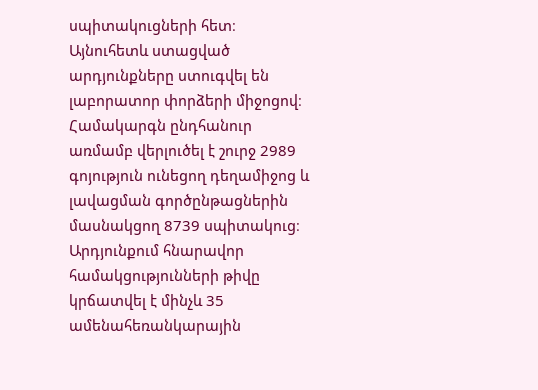սպիտակուցների հետ։ Այնուհետև ստացված արդյունքները ստուգվել են լաբորատոր փորձերի միջոցով։
Համակարգն ընդհանուր առմամբ վերլուծել է շուրջ 2989 գոյություն ունեցող դեղամիջոց և լավացման գործընթացներին մասնակցող 8739 սպիտակուց։ Արդյունքում հնարավոր համակցությունների թիվը կրճատվել է մինչև 35 ամենահեռանկարային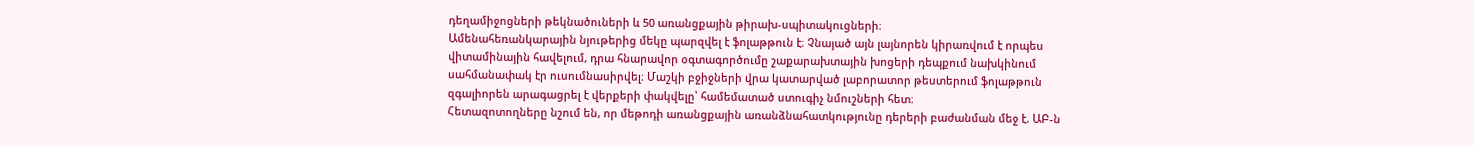դեղամիջոցների թեկնածուների և 50 առանցքային թիրախ-սպիտակուցների։
Ամենահեռանկարային նյութերից մեկը պարզվել է ֆոլաթթուն է։ Չնայած այն լայնորեն կիրառվում է որպես վիտամինային հավելում, դրա հնարավոր օգտագործումը շաքարախտային խոցերի դեպքում նախկինում սահմանափակ էր ուսումնասիրվել։ Մաշկի բջիջների վրա կատարված լաբորատոր թեստերում ֆոլաթթուն զգալիորեն արագացրել է վերքերի փակվելը՝ համեմատած ստուգիչ նմուշների հետ։
Հետազոտողները նշում են, որ մեթոդի առանցքային առանձնահատկությունը դերերի բաժանման մեջ է. ԱԲ-ն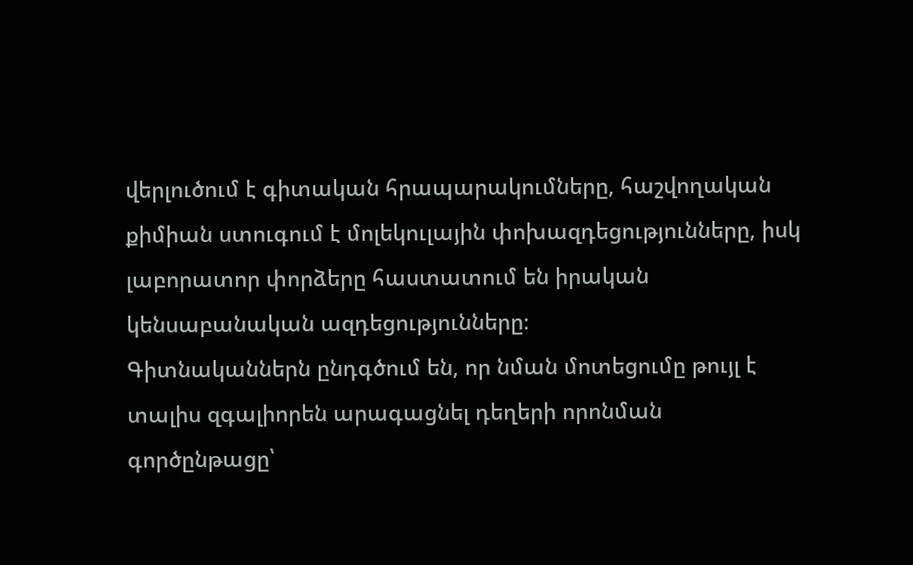վերլուծում է գիտական հրապարակումները, հաշվողական քիմիան ստուգում է մոլեկուլային փոխազդեցությունները, իսկ լաբորատոր փորձերը հաստատում են իրական կենսաբանական ազդեցությունները։
Գիտնականներն ընդգծում են, որ նման մոտեցումը թույլ է տալիս զգալիորեն արագացնել դեղերի որոնման գործընթացը՝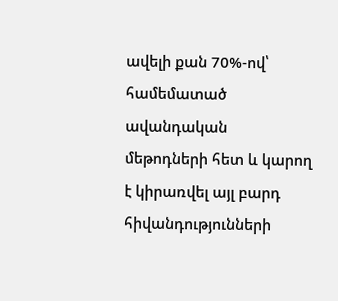ավելի քան 70%-ով՝ համեմատած ավանդական մեթոդների հետ և կարող է կիրառվել այլ բարդ հիվանդությունների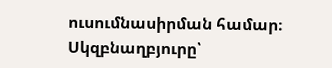ուսումնասիրման համար։
Սկզբնաղբյուրը՝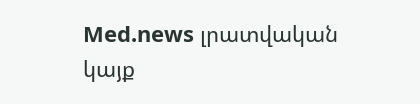Med.news լրատվական կայք